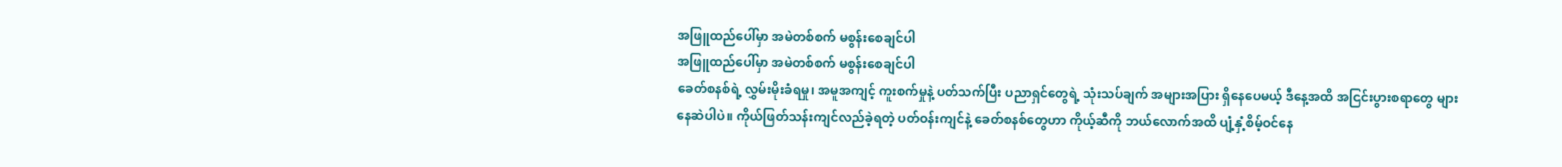အဖြူထည်ပေါ်မှာ အမဲတစ်စက် မစွန်းစေချင်ပါ
အဖြူထည်ပေါ်မှာ အမဲတစ်စက် မစွန်းစေချင်ပါ
ခေတ်စနစ်ရဲ့ လွှမ်းမိုးခံရမှု၊ အမူအကျင့် ကူးစက်မှုနဲ့ ပတ်သက်ပြီး ပညာရှင်တွေရဲ့ သုံးသပ်ချက် အများအပြား ရှိနေပေမယ့် ဒီနေ့အထိ အငြင်းပွားစရာတွေ များနေဆဲပါပဲ။ ကိုယ်ဖြတ်သန်းကျင်လည်ခဲ့ရတဲ့ ပတ်ဝန်းကျင်နဲ့ ခေတ်စနစ်တွေဟာ ကိုယ့်ဆီကို ဘယ်လောက်အထိ ပျံ့နှံ့စိမ့်ဝင်နေ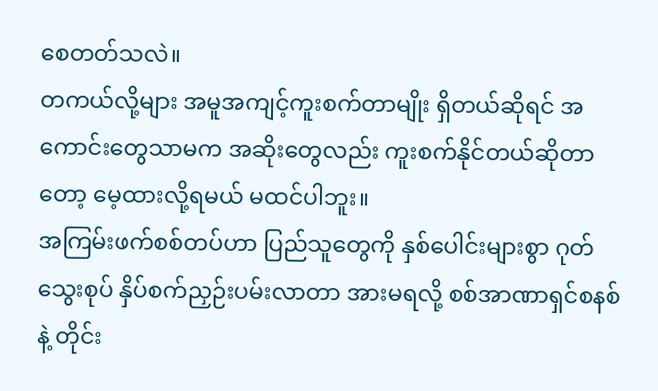စေတတ်သလဲ။
တကယ်လို့များ အမူအကျင့်ကူးစက်တာမျိုး ရှိတယ်ဆိုရင် အကောင်းတွေသာမက အဆိုးတွေလည်း ကူးစက်နိုင်တယ်ဆိုတာတော့ မေ့ထားလို့ရမယ် မထင်ပါဘူး။
အကြမ်းဖက်စစ်တပ်ဟာ ပြည်သူတွေကို နှစ်ပေါင်းများစွာ ဂုတ်သွေးစုပ် နှိပ်စက်ညှဉ်းပမ်းလာတာ အားမရလို့ စစ်အာဏာရှင်စနစ်နဲ့ တိုင်း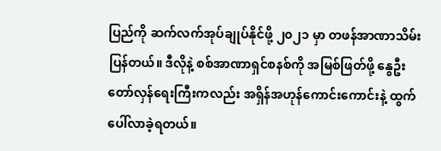ပြည်ကို ဆက်လက်အုပ်ချုပ်နိုင်ဖို့ ၂၀၂၁ မှာ တဖန်အာဏာသိမ်းပြန်တယ်။ ဒီလိုနဲ့ စစ်အာဏာရှင်စနစ်ကို အမြစ်ဖြတ်ဖို့ နွေဦးတော်လှန်ရေးကြီးကလည်း အရှိန်အဟုန်ကောင်းကောင်းနဲ့ ထွက်ပေါ်လာခဲ့ရတယ်။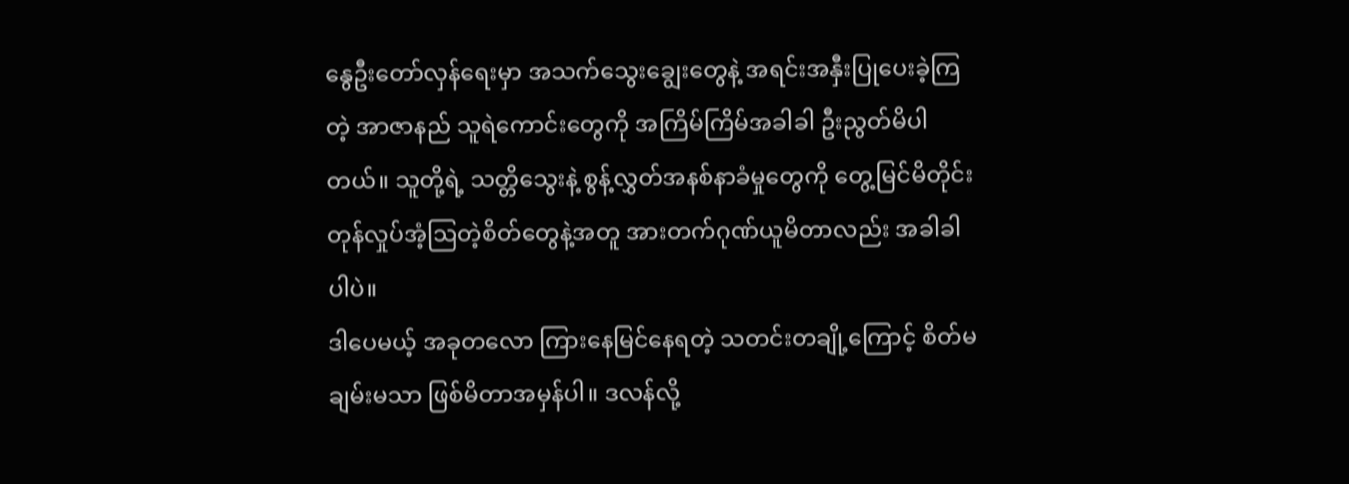နွေဦးတော်လှန်ရေးမှာ အသက်သွေးချွေးတွေနဲ့ အရင်းအနှီးပြုပေးခဲ့ကြတဲ့ အာဇာနည် သူရဲကောင်းတွေကို အကြိမ်ကြိမ်အခါခါ ဦးညွတ်မိပါတယ်။ သူတို့ရဲ့ သတ္တိသွေးနဲ့ စွန့်လွှတ်အနစ်နာခံမှုတွေကို တွေ့မြင်မိတိုင်း တုန်လှုပ်အံ့ဩတဲ့စိတ်တွေနဲ့အတူ အားတက်ဂုဏ်ယူမိတာလည်း အခါခါပါပဲ။
ဒါပေမယ့် အခုတလော ကြားနေမြင်နေရတဲ့ သတင်းတချို့ကြောင့် စိတ်မချမ်းမသာ ဖြစ်မိတာအမှန်ပါ။ ဒလန်လို့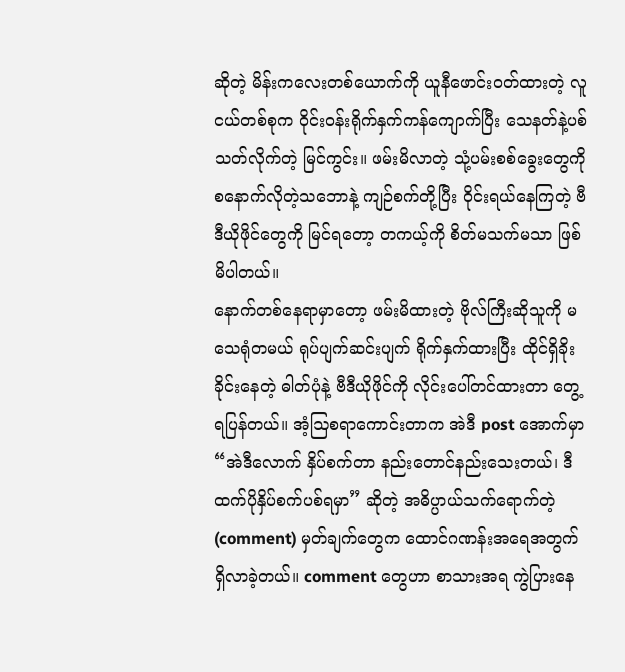ဆိုတဲ့ မိန်းကလေးတစ်ယောက်ကို ယူနီဖောင်းဝတ်ထားတဲ့ လူငယ်တစ်စုက ဝိုင်းဝန်းရိုက်နှက်ကန်ကျောက်ပြီး သေနတ်နဲ့ပစ်သတ်လိုက်တဲ့ မြင်ကွင်း။ ဖမ်းမိလာတဲ့ သုံ့ပမ်းစစ်ခွေးတွေကို စနောက်လိုတဲ့သဘောနဲ့ ကျဉ်စက်တို့ပြီး ဝိုင်းရယ်နေကြတဲ့ ဗီဒီယိုဖိုင်တွေကို မြင်ရတော့ တကယ့်ကို စိတ်မသက်မသာ ဖြစ်မိပါတယ်။
နောက်တစ်နေရာမှာတော့ ဖမ်းမိထားတဲ့ ဗိုလ်ကြီးဆိုသူကို မသေရုံတမယ် ရုပ်ပျက်ဆင်းပျက် ရိုက်နှက်ထားပြီး ထိုင်ရှိခိုးခိုင်းနေတဲ့ ဓါတ်ပုံနဲ့ ဗီဒီယိုဖိုင်ကို လိုင်းပေါ်တင်ထားတာ တွေ့ရပြန်တယ်။ အံ့ဩစရာကောင်းတာက အဲဒီ post အောက်မှာ “အဲဒီလောက် နှိပ်စက်တာ နည်းတောင်နည်းသေးတယ်၊ ဒီထက်ပိုနှိပ်စက်ပစ်ရမှာ” ဆိုတဲ့ အဓိပ္ပာယ်သက်ရောက်တဲ့ (comment) မှတ်ချက်တွေက ထောင်ဂဏန်းအရေအတွက် ရှိလာခဲ့တယ်။ comment တွေဟာ စာသားအရ ကွဲပြားနေ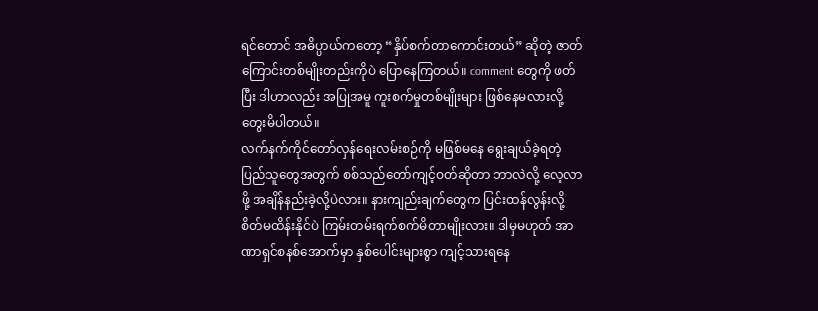ရင်တောင် အဓိပ္ပာယ်ကတော့ “နှိပ်စက်တာကောင်းတယ်” ဆိုတဲ့ ဇာတ်ကြောင်းတစ်မျိုးတည်းကိုပဲ ပြောနေကြတယ်။ comment တွေကို ဖတ်ပြီး ဒါဟာလည်း အပြုအမူ ကူးစက်မှုတစ်မျိုးများ ဖြစ်နေမလားလို့ တွေးမိပါတယ်။
လက်နက်ကိုင်တော်လှန်ရေးလမ်းစဉ်ကို မဖြစ်မနေ ရွေးချယ်ခဲ့ရတဲ့ ပြည်သူတွေအတွက် စစ်သည်တော်ကျင့်ဝတ်ဆိုတာ ဘာလဲလို့ လေ့လာဖို့ အချိန်နည်းခဲ့လို့ပဲလား။ နားကျည်းချက်တွေက ပြင်းထန်လွန်းလို့ စိတ်မထိန်းနိုင်ပဲ ကြမ်းတမ်းရက်စက်မိတာမျိုးလား။ ဒါမှမဟုတ် အာဏာရှင်စနစ်အောက်မှာ နှစ်ပေါင်းများစွာ ကျင့်သားရနေ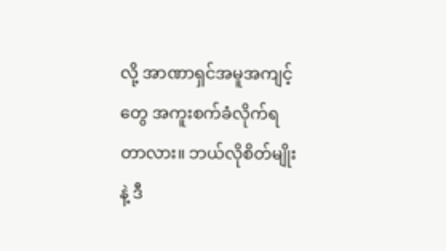လို့ အာဏာရှင်အမူအကျင့်တွေ အကူးစက်ခံလိုက်ရတာလား။ ဘယ်လိုစိတ်မျိုးနဲ့ ဒီ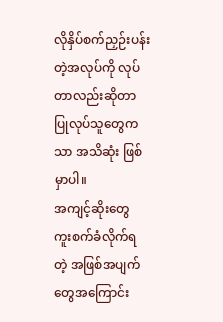လိုနှိပ်စက်ညှဉ်းပန်းတဲ့အလုပ်ကို လုပ်တာလည်းဆိုတာ ပြုလုပ်သူတွေကသာ အသိဆုံး ဖြစ်မှာပါ။
အကျင့်ဆိုးတွေ ကူးစက်ခံလိုက်ရတဲ့ အဖြစ်အပျက်တွေအကြောင်း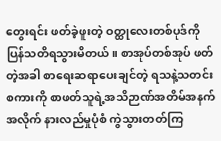တွေးရင်း ဖတ်ခဲ့ဖူးတဲ့ ဝတ္ထုလေးတစ်ပုဒ်ကို ပြန်သတိရသွားမိတယ်။ စာအုပ်တစ်အုပ် ဖတ်တဲ့အခါ စာရေးဆရာပေးချင်တဲ့ ရသနဲ့သတင်းစကားကို စာဖတ်သူရဲ့အသိဉာဏ်အတိမ်အနက်အလိုက် နားလည်မှုပုံစံ ကွဲသွားတတ်ကြ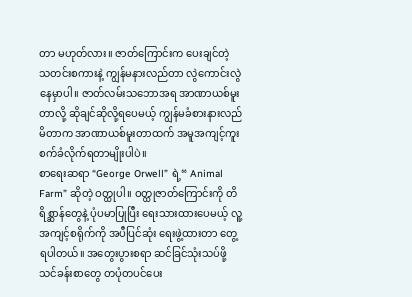တာ မဟုတ်လား။ ဇာတ်ကြောင်းက ပေးချင်တဲ့ သတင်းစကားနဲ့ ကျွန်မနားလည်တာ လွဲကောင်းလွဲနေမှာပါ။ ဇာတ်လမ်းသဘောအရ အာဏာယစ်မူးတာလို့ ဆိုချင်ဆိုလို့ရပေမယ့် ကျွန်မခံစားနားလည်မိတာက အာဏာယစ်မူးတာထက် အမူအကျင့်ကူးစက်ခံလိုက်ရတာမျိုးပါပဲ။
စာရေးဆရာ “George Orwell” ရဲ့“ Animal Farm” ဆိုတဲ့ ဝတ္ထုပါ။ ဝတ္ထုဇာတ်ကြောင်းကို တိရိစ္ဆာန်တွေနဲ့ ပုံပမာပြုပြီး ရေးသားထားပေမယ့် လူ့အကျင့်စရိုက်ကို အပီပြင်ဆုံး ရေးဖွဲ့ထားတာ တွေ့ရပါတယ်။ အတွေးပွားစရာ ဆင်ခြင်သုံးသပ်ဖို့ သင်ခန်းစာတွေ တပုံတပင်ပေး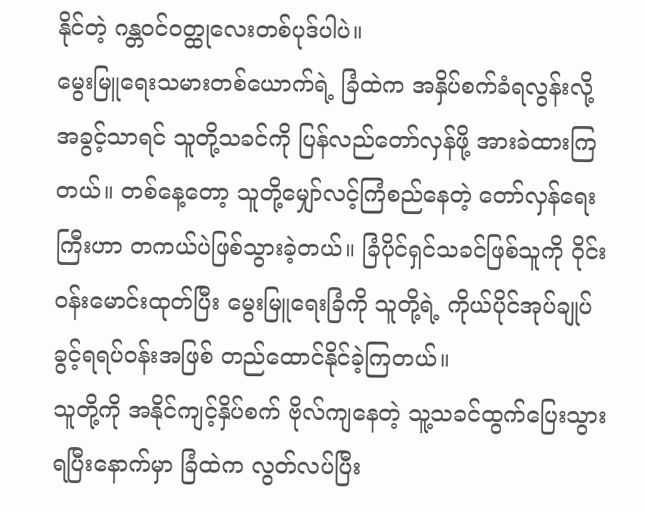နိုင်တဲ့ ဂန္တဝင်ဝတ္ထုလေးတစ်ပုဒ်ပါပဲ။
မွေးမြူရေးသမားတစ်ယောက်ရဲ့ ခြံထဲက အနှိပ်စက်ခံရလွန်းလို့ အခွင့်သာရင် သူတို့သခင်ကို ပြန်လည်တော်လှန်ဖို့ အားခဲထားကြတယ်။ တစ်နေ့တော့ သူတို့မျှော်လင့်ကြံစည်နေတဲ့ တော်လှန်ရေးကြီးဟာ တကယ်ပဲဖြစ်သွားခဲ့တယ်။ ခြံပိုင်ရှင်သခင်ဖြစ်သူကို ဝိုင်းဝန်းမောင်းထုတ်ပြီး မွေးမြူရေးခြံကို သူတို့ရဲ့ ကိုယ်ပိုင်အုပ်ချုပ်ခွင့်ရရပ်ဝန်းအဖြစ် တည်ထောင်နိုင်ခဲ့ကြတယ်။
သူတို့ကို အနိုင်ကျင့်နှိပ်စက် ဗိုလ်ကျနေတဲ့ သူ့သခင်ထွက်ပြေးသွားရပြီးနောက်မှာ ခြံထဲက လွတ်လပ်ပြီး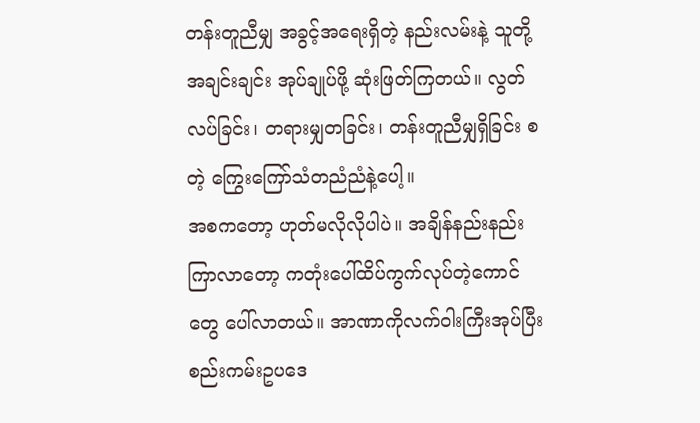တန်းတူညီမျှ အခွင့်အရေးရှိတဲ့ နည်းလမ်းနဲ့ သူတို့အချင်းချင်း အုပ်ချုပ်ဖို့ ဆုံးဖြတ်ကြတယ်။ လွတ်လပ်ခြင်း၊ တရားမျှတခြင်း၊ တန်းတူညီမျှရှိခြင်း စတဲ့ ကြွေးကြော်သံတညံညံနဲ့ပေါ့။
အစကတော့ ဟုတ်မလိုလိုပါပဲ။ အချိန်နည်းနည်းကြာလာတော့ ကတုံးပေါ်ထိပ်ကွက်လုပ်တဲ့ကောင်တွေ ပေါ်လာတယ်။ အာဏာကိုလက်ဝါးကြီးအုပ်ပြီး စည်းကမ်းဥပဒေ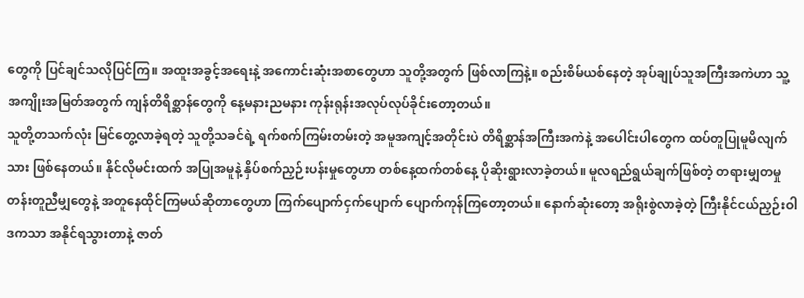တွေကို ပြင်ချင်သလိုပြင်ကြ။ အထူးအခွင့်အရေးနဲ့ အကောင်းဆုံးအစာတွေဟာ သူတို့အတွက် ဖြစ်လာကြနဲ့။ စည်းစိမ်ယစ်နေတဲ့ အုပ်ချုပ်သူအကြီးအကဲဟာ သူ့အကျိုးအမြတ်အတွက် ကျန်တိရိစ္ဆာန်တွေကို နေ့မနားညမနား ကုန်းရုန်းအလုပ်လုပ်ခိုင်းတော့တယ်။
သူတို့တသက်လုံး မြင်တွေ့လာခဲ့ရတဲ့ သူတို့သခင်ရဲ့ ရက်စက်ကြမ်းတမ်းတဲ့ အမူအကျင့်အတိုင်းပဲ တိရိစ္ဆာန်အကြီးအကဲနဲ့ အပေါင်းပါတွေက ထပ်တူပြုမူမိလျက်သား ဖြစ်နေတယ်။ နိုင်လိုမင်းထက် အပြုအမူနဲ့ နှိပ်စက်ညှဉ်းပန်းမှုတွေဟာ တစ်နေ့ထက်တစ်နေ့ ပိုဆိုးရွားလာခဲ့တယ်။ မူလရည်ရွယ်ချက်ဖြစ်တဲ့ တရားမျှတမှု တန်းတူညီမျှတွေနဲ့ အတူနေထိုင်ကြမယ်ဆိုတာတွေဟာ ကြက်ပျောက်ငှက်ပျောက် ပျောက်ကုန်ကြတော့တယ်။ နောက်ဆုံးတော့ အရိုးစွဲလာခဲ့တဲ့ ကြီးနိုင်ငယ်ညှဉ်းဝါဒကသာ အနိုင်ရသွားတာနဲ့ ဇာတ်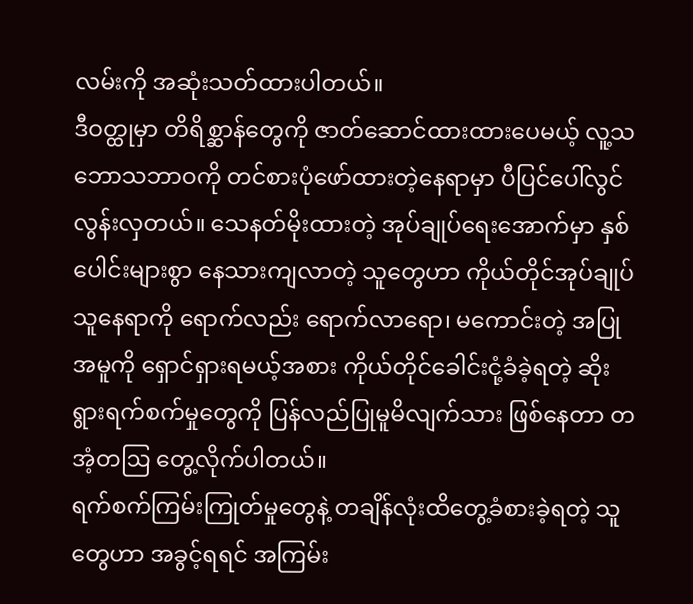လမ်းကို အဆုံးသတ်ထားပါတယ်။
ဒီဝတ္ထုမှာ တိရိစ္ဆာန်တွေကို ဇာတ်ဆောင်ထားထားပေမယ့် လူ့သဘောသဘာဝကို တင်စားပုံဖော်ထားတဲ့နေရာမှာ ပီပြင်ပေါ်လွင်လွန်းလှတယ်။ သေနတ်မိုးထားတဲ့ အုပ်ချုပ်ရေးအောက်မှာ နှစ်ပေါင်းများစွာ နေသားကျလာတဲ့ သူတွေဟာ ကိုယ်တိုင်အုပ်ချုပ်သူနေရာကို ရောက်လည်း ရောက်လာရော၊ မကောင်းတဲ့ အပြုအမူကို ရှောင်ရှားရမယ့်အစား ကိုယ်တိုင်ခေါင်းငုံ့ခံခဲ့ရတဲ့ ဆိုးရွားရက်စက်မှုတွေကို ပြန်လည်ပြုမူမိလျက်သား ဖြစ်နေတာ တအံ့တဩ တွေ့လိုက်ပါတယ်။
ရက်စက်ကြမ်းကြုတ်မှုတွေနဲ့ တချိန်လုံးထိတွေ့ခံစားခဲ့ရတဲ့ သူတွေဟာ အခွင့်ရရင် အကြမ်း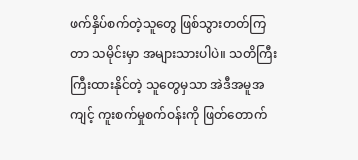ဖက်နှိပ်စက်တဲ့သူတွေ ဖြစ်သွားတတ်ကြတာ သမိုင်းမှာ အများသားပါပဲ။ သတိကြီးကြီးထားနိုင်တဲ့ သူတွေမှသာ အဲဒီအမူအကျင့် ကူးစက်မှုစက်ဝန်းကို ဖြတ်တောက်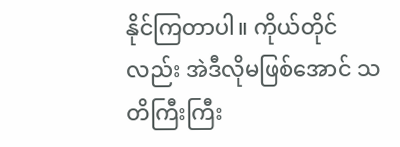နိုင်ကြတာပါ။ ကိုယ်တိုင်လည်း အဲဒီလိုမဖြစ်အောင် သတိကြီးကြီး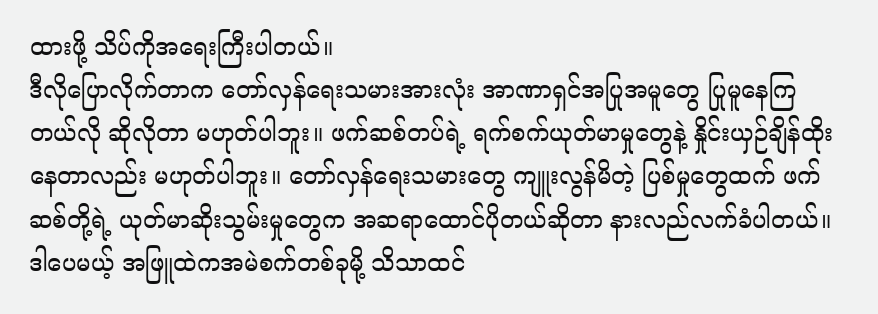ထားဖို့ သိပ်ကိုအရေးကြီးပါတယ်။
ဒီလိုပြောလိုက်တာက တော်လှန်ရေးသမားအားလုံး အာဏာရှင်အပြုအမူတွေ ပြုမူနေကြတယ်လို ဆိုလိုတာ မဟုတ်ပါဘူး။ ဖက်ဆစ်တပ်ရဲ့ ရက်စက်ယုတ်မာမှုတွေနဲ့ နှိုင်းယှဉ်ချိန်ထိုးနေတာလည်း မဟုတ်ပါဘူး။ တော်လှန်ရေးသမားတွေ ကျူးလွန်မိတဲ့ ပြစ်မှုတွေထက် ဖက်ဆစ်တို့ရဲ့ ယုတ်မာဆိုးသွမ်းမှုတွေက အဆရာထောင်ပိုတယ်ဆိုတာ နားလည်လက်ခံပါတယ်။ ဒါပေမယ့် အဖြူထဲကအမဲစက်တစ်ခုမို့ သိသာထင်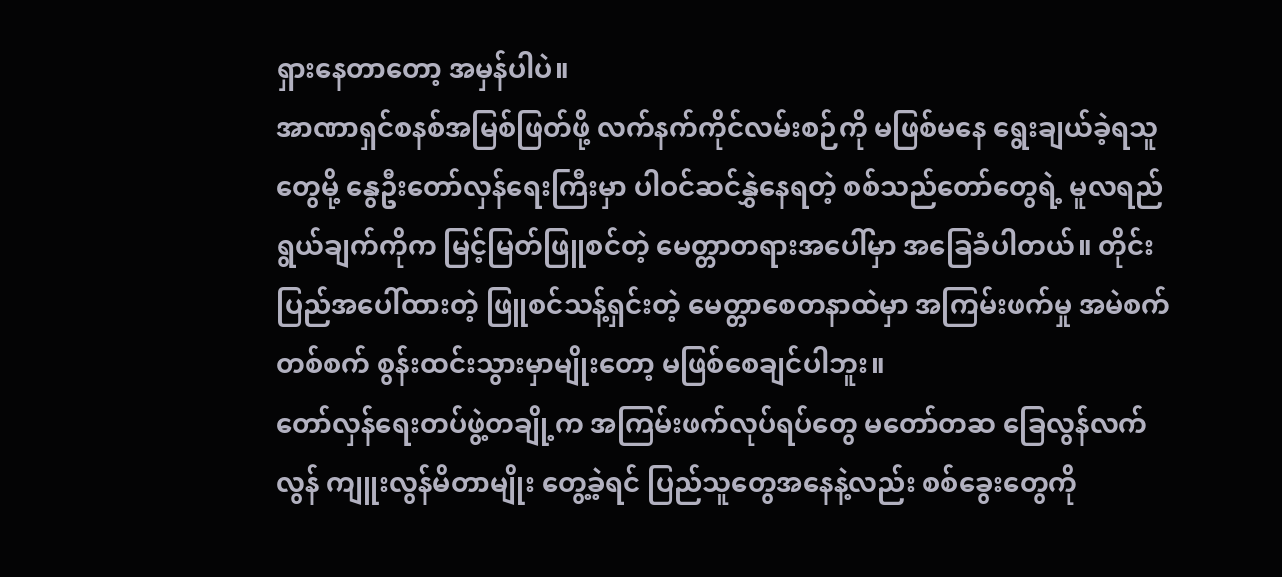ရှားနေတာတော့ အမှန်ပါပဲ။
အာဏာရှင်စနစ်အမြစ်ဖြတ်ဖို့ လက်နက်ကိုင်လမ်းစဉ်ကို မဖြစ်မနေ ရွေးချယ်ခဲ့ရသူတွေမို့ နွေဦးတော်လှန်ရေးကြီးမှာ ပါဝင်ဆင်နွှဲနေရတဲ့ စစ်သည်တော်တွေရဲ့ မူလရည်ရွယ်ချက်ကိုက မြင့်မြတ်ဖြူစင်တဲ့ မေတ္တာတရားအပေါ်မှာ အခြေခံပါတယ်။ တိုင်းပြည်အပေါ်ထားတဲ့ ဖြူစင်သန့်ရှင်းတဲ့ မေတ္တာစေတနာထဲမှာ အကြမ်းဖက်မှု အမဲစက်တစ်စက် စွန်းထင်းသွားမှာမျိုးတော့ မဖြစ်စေချင်ပါဘူး။
တော်လှန်ရေးတပ်ဖွဲ့တချို့က အကြမ်းဖက်လုပ်ရပ်တွေ မတော်တဆ ခြေလွန်လက်လွန် ကျူးလွန်မိတာမျိုး တွေ့ခဲ့ရင် ပြည်သူတွေအနေနဲ့လည်း စစ်ခွေးတွေကို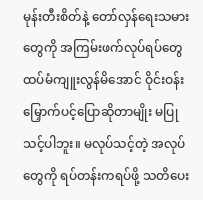မုန်းတီးစိတ်နဲ့ တော်လှန်ရေးသမားတွေကို အကြမ်းဖက်လုပ်ရပ်တွေ ထပ်မံကျူးလွန်မိအောင် ဝိုင်းဝန်းမြှောက်ပင့်ပြောဆိုတာမျိုး မပြုသင့်ပါဘူး။ မလုပ်သင့်တဲ့ အလုပ်တွေကို ရပ်တန်းကရပ်ဖို့ သတိပေး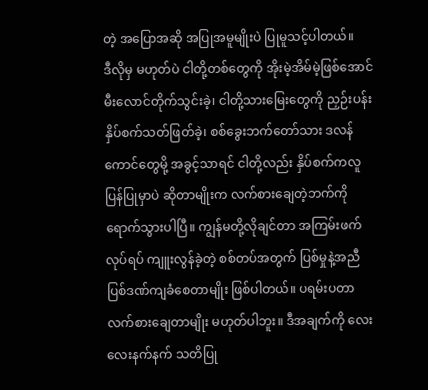တဲ့ အပြောအဆို အပြုအမူမျိုးပဲ ပြုမူသင့်ပါတယ်။
ဒီလိုမှ မဟုတ်ပဲ ငါတို့တစ်တွေကို အိုးမဲ့အိမ်မဲ့ဖြစ်အောင် မီးလောင်တိုက်သွင်းခဲ့၊ ငါတို့သားမြေးတွေကို ညှဉ်းပန်းနှိပ်စက်သတ်ဖြတ်ခဲ့၊ စစ်ခွေးဘက်တော်သား ဒလန်ကောင်တွေမို့ အခွင့်သာရင် ငါတို့လည်း နှိပ်စက်ကလူပြန်ပြုမှာပဲ ဆိုတာမျိုးက လက်စားချေတဲ့ဘက်ကို ရောက်သွားပါပြီ။ ကျွန်မတို့လိုချင်တာ အကြမ်းဖက်လုပ်ရပ် ကျူးလွန်ခဲ့တဲ့ စစ်တပ်အတွက် ပြစ်မှုနဲ့အညီ ပြစ်ဒဏ်ကျခံစေတာမျိုး ဖြစ်ပါတယ်။ ပရမ်းပတာလက်စားချေတာမျိုး မဟုတ်ပါဘူး။ ဒီအချက်ကို လေးလေးနက်နက် သတိပြု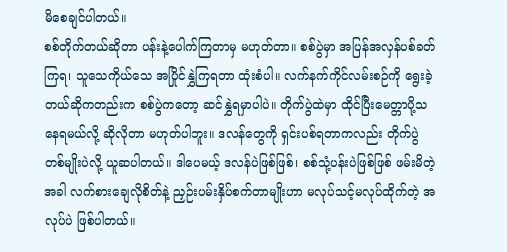မိစေချင်ပါတယ်။
စစ်တိုက်တယ်ဆိုတာ ပန်းနဲ့ပေါက်ကြတာမှ မဟုတ်တာ။ စစ်ပွဲမှာ အပြန်အလှန်ပစ်ခတ်ကြရ၊ သူသေကိုယ်သေ အပြိုင်နွှဲကြရတာ ထုံးစံပါ။ လက်နက်ကိုင်လမ်းစဉ်ကို ရွေးခဲ့တယ်ဆိုကတည်းက စစ်ပွဲကတော့ ဆင်နွှဲရမှာပါပဲ။ တိုက်ပွဲထဲမှာ ထိုင်ပြီးမေတ္တာပို့သနေရမယ်လို့ ဆိုလိုတာ မဟုတ်ပါဘူး။ ဒလန်တွေကို ရှင်းပစ်ရတာကလည်း တိုက်ပွဲတစ်မျိုးပဲလို့ ယူဆပါတယ်။ ဒါပေမယ့် ဒလန်ပဲဖြစ်ဖြစ်၊ စစ်သုံ့ပန်းပဲဖြစ်ဖြစ် ဖမ်းမိတဲ့အခါ လက်စားချေလိုစိတ်နဲ့ ညှဉ်းပမ်းနှိပ်စက်တာမျိုးဟာ မလုပ်သင့်မလုပ်ထိုက်တဲ့ အလုပ်ပဲ ဖြစ်ပါတယ်။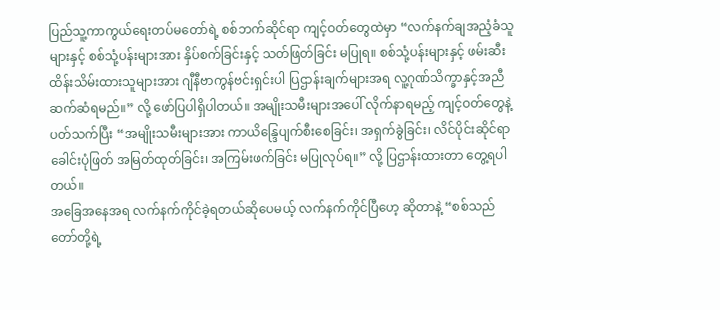ပြည်သူ့ကာကွယ်ရေးတပ်မတော်ရဲ့ စစ်ဘက်ဆိုင်ရာ ကျင့်ဝတ်တွေထဲမှာ “လက်နက်ချအညံ့ခံသူများနှင့် စစ်သုံ့ပန်းများအား နှိပ်စက်ခြင်းနှင့် သတ်ဖြတ်ခြင်း မပြုရ။ စစ်သုံ့ပန်းများနှင့် ဖမ်းဆီးထိန်းသိမ်းထားသူများအား ဂျီနီဗာကွန်ဗင်းရှင်းပါ ပြဌာန်းချက်များအရ လူ့ဂုဏ်သိက္ခာနှင့်အညီ ဆက်ဆံရမည်။” လို့ ဖော်ပြပါရှိပါတယ်။ အမျိုးသမီးများအပေါ် လိုက်နာရမည့် ကျင့်ဝတ်တွေနဲ့ ပတ်သက်ပြီး “အမျိုးသမီးများအား ကာယိန္ဒြေပျက်စီးစေခြင်း၊ အရှက်ခွဲခြင်း၊ လိင်ပိုင်းဆိုင်ရာ ခေါင်းပုံဖြတ် အမြတ်ထုတ်ခြင်း၊ အကြမ်းဖက်ခြင်း မပြုလုပ်ရ။” လို့ ပြဌာန်းထားတာ တွေ့ရပါတယ်။
အခြေအနေအရ လက်နက်ကိုင်ခဲ့ရတယ်ဆိုပေမယ့် လက်နက်ကိုင်ပြီဟေ့ ဆိုတာနဲ့ “စစ်သည်တော်တို့ရဲ့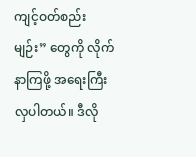ကျင့်ဝတ်စည်းမျဉ်း” တွေကို လိုက်နာကြဖို့ အရေးကြီးလှပါတယ်။ ဒီလို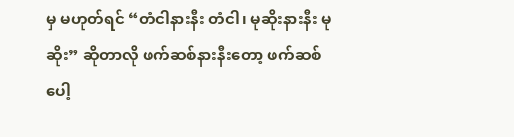မှ မဟုတ်ရင် “တံငါနားနီး တံငါ၊ မုဆိုးနားနီး မုဆိုး” ဆိုတာလို ဖက်ဆစ်နားနီးတော့ ဖက်ဆစ်ပေါ့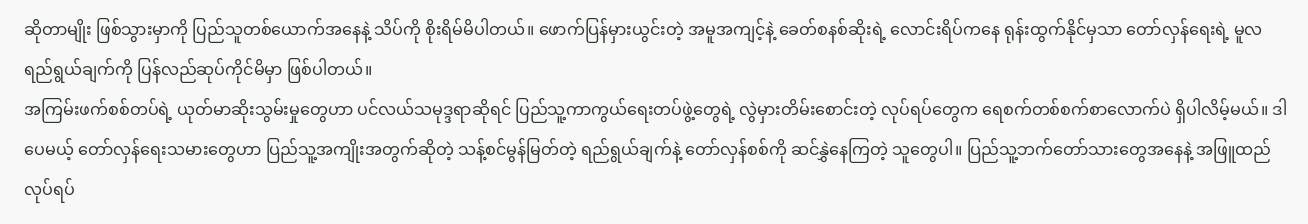ဆိုတာမျိုး ဖြစ်သွားမှာကို ပြည်သူတစ်ယောက်အနေနဲ့ သိပ်ကို စိုးရိမ်မိပါတယ်။ ဖောက်ပြန်မှားယွင်းတဲ့ အမူအကျင့်နဲ့ ခေတ်စနစ်ဆိုးရဲ့ လောင်းရိပ်ကနေ ရုန်းထွက်နိုင်မှသာ တော်လှန်ရေးရဲ့ မူလရည်ရွယ်ချက်ကို ပြန်လည်ဆုပ်ကိုင်မိမှာ ဖြစ်ပါတယ်။
အကြမ်းဖက်စစ်တပ်ရဲ့ ယုတ်မာဆိုးသွမ်းမှုတွေဟာ ပင်လယ်သမုဒ္ဒရာဆိုရင် ပြည်သူ့ကာကွယ်ရေးတပ်ဖွဲ့တွေရဲ့ လွဲမှားတိမ်းစောင်းတဲ့ လုပ်ရပ်တွေက ရေစက်တစ်စက်စာလောက်ပဲ ရှိပါလိမ့်မယ်။ ဒါပေမယ့် တော်လှန်ရေးသမားတွေဟာ ပြည်သူ့အကျိုးအတွက်ဆိုတဲ့ သန့်စင်မွန်မြတ်တဲ့ ရည်ရွယ်ချက်နဲ့ တော်လှန်စစ်ကို ဆင်နွှဲနေကြတဲ့ သူတွေပါ။ ပြည်သူ့ဘက်တော်သားတွေအနေနဲ့ အဖြူထည်လုပ်ရပ်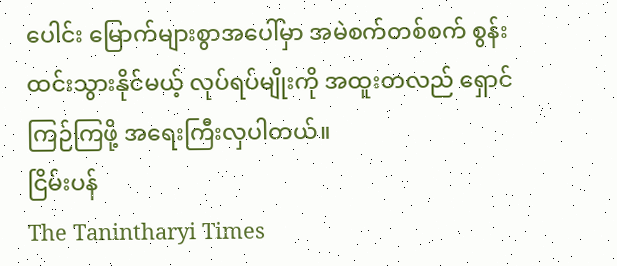ပေါင်း မြောက်များစွာအပေါ်မှာ အမဲစက်တစ်စက် စွန်းထင်းသွားနိုင်မယ့် လုပ်ရပ်မျိုးကို အထူးတလည် ရှောင်ကြဉ်ကြဖို့ အရေးကြီးလှပါတယ်။
ငြိမ်းပန်
The Tanintharyi Times